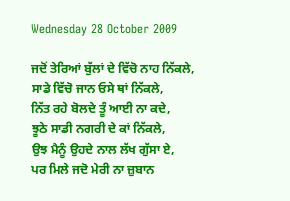Wednesday 28 October 2009

ਜਦੋਂ ਤੇਰਿਆਂ ਬੁੱਲਾਂ ਦੇ ਵਿੱਚੋ ਨਾਹ ਨਿੱਕਲੇ,
ਸਾਡੇ ਵਿੱਚੋ ਜਾਨ ਓਸੇ ਥਾਂ ਨਿੱਕਲੇ,
ਨਿੱਤ ਰਹੇ ਬੋਲਦੇ ਤੂੰ ਆਈ ਨਾ ਕਦੇ,
ਝੂਠੇ ਸਾਡੀ ਨਗਰੀ ਦੇ ਕਾਂ ਨਿੱਕਲੇ,
ਉਝ ਮੈਨੂੰ ਉਹਦੇ ਨਾਲ ਲੱਖ ਗੁੱਸਾ ਏ,
ਪਰ ਮਿਲੇ ਜਦੋ ਮੇਰੀ ਨਾ ਜ਼ੁਬਾਨ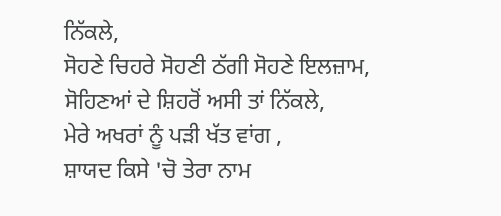ਨਿੱਕਲੇ,
ਸੋਹਣੇ ਚਿਹਰੇ ਸੋਹਣੀ ਠੱਗੀ ਸੋਹਣੇ ਇਲਜ਼ਾਮ,
ਸੋਹਿਣਆਂ ਦੇ ਸ਼ਿਹਰੋਂ ਅਸੀ ਤਾਂ ਨਿੱਕਲੇ,
ਮੇਰੇ ਅਖਰਾਂ ਨੂੰ ਪੜੀ ਖੱਤ ਵਾਂਗ ,
ਸ਼ਾਯਦ ਕਿਸੇ 'ਚੋ ਤੇਰਾ ਨਾਮ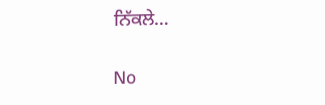ਨਿੱਕਲੇ…

No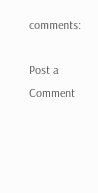comments:

Post a Comment